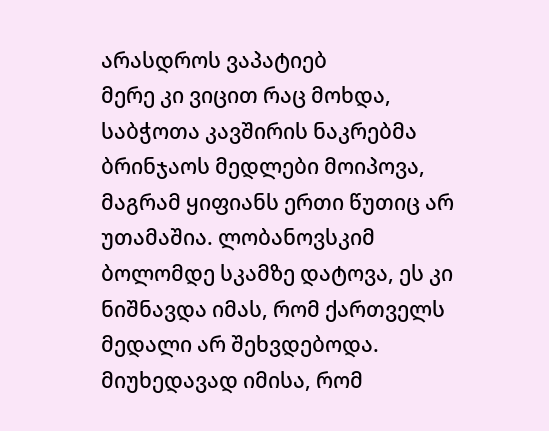არასდროს ვაპატიებ
მერე კი ვიცით რაც მოხდა, საბჭოთა კავშირის ნაკრებმა ბრინჯაოს მედლები მოიპოვა, მაგრამ ყიფიანს ერთი წუთიც არ უთამაშია. ლობანოვსკიმ ბოლომდე სკამზე დატოვა, ეს კი ნიშნავდა იმას, რომ ქართველს მედალი არ შეხვდებოდა. მიუხედავად იმისა, რომ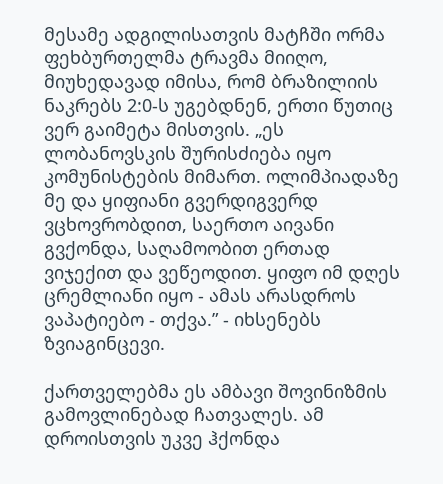მესამე ადგილისათვის მატჩში ორმა ფეხბურთელმა ტრავმა მიიღო, მიუხედავად იმისა, რომ ბრაზილიის ნაკრებს 2:0-ს უგებდნენ, ერთი წუთიც ვერ გაიმეტა მისთვის. „ეს ლობანოვსკის შურისძიება იყო კომუნისტების მიმართ. ოლიმპიადაზე მე და ყიფიანი გვერდიგვერდ ვცხოვრობდით, საერთო აივანი გვქონდა, საღამოობით ერთად ვიჯექით და ვეწეოდით. ყიფო იმ დღეს ცრემლიანი იყო - ამას არასდროს ვაპატიებო - თქვა.” - იხსენებს ზვიაგინცევი.

ქართველებმა ეს ამბავი შოვინიზმის გამოვლინებად ჩათვალეს. ამ დროისთვის უკვე ჰქონდა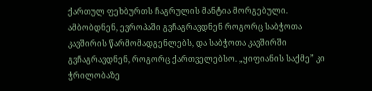ქართულ ფეხბურთს ჩაგრულის მანტია მორგებული. ამბობდნენ, ევროპაში გვჩაგრავდნენ როგორც საბჭოთა კავშირის წარმომადგენლებს, და საბჭოთა კავშირში გვჩაგრავდნენ, როგორც ქართველებსო. „ყიფიანის საქმე” კი ჭრილობაზე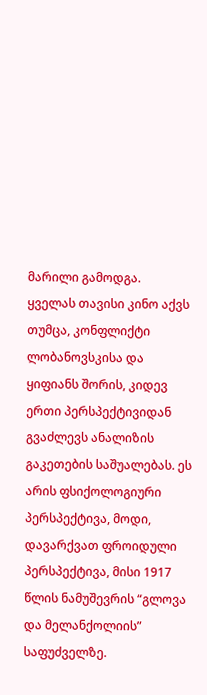მარილი გამოდგა.
ყველას თავისი კინო აქვს
თუმცა, კონფლიქტი ლობანოვსკისა და ყიფიანს შორის, კიდევ ერთი პერსპექტივიდან გვაძლევს ანალიზის გაკეთების საშუალებას. ეს არის ფსიქოლოგიური პერსპექტივა, მოდი, დავარქვათ ფროიდული პერსპექტივა, მისი 1917 წლის ნამუშევრის “გლოვა და მელანქოლიის” საფუძველზე.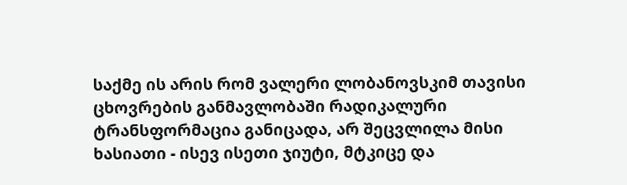საქმე ის არის რომ ვალერი ლობანოვსკიმ თავისი ცხოვრების განმავლობაში რადიკალური ტრანსფორმაცია განიცადა, არ შეცვლილა მისი ხასიათი - ისევ ისეთი ჯიუტი, მტკიცე და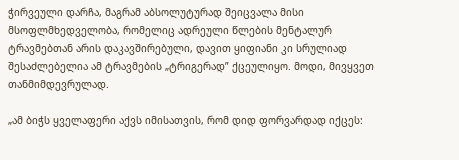ჭირვეული დარჩა, მაგრამ აბსოლუტურად შეიცვალა მისი მსოფლმხედველობა, რომელიც ადრეული წლების მენტალურ ტრავმებთან არის დაკავშირებული, დავით ყიფიანი კი სრულიად შესაძლებელია ამ ტრავმების „ტრიგერად” ქცეულიყო. მოდი, მივყვეთ თანმიმდევრულად.

„ამ ბიჭს ყველაფერი აქვს იმისათვის, რომ დიდ ფორვარდად იქცეს: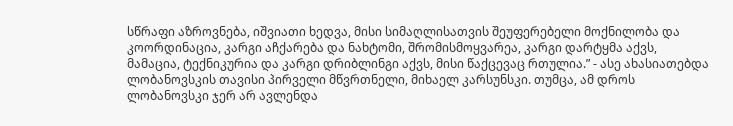სწრაფი აზროვნება, იშვიათი ხედვა, მისი სიმაღლისათვის შეუფერებელი მოქნილობა და კოორდინაცია, კარგი აჩქარება და ნახტომი, შრომისმოყვარეა, კარგი დარტყმა აქვს, მამაცია, ტექნიკურია და კარგი დრიბლინგი აქვს, მისი წაქცევაც რთულია.” - ასე ახასიათებდა ლობანოვსკის თავისი პირველი მწვრთნელი, მიხაელ კარსუნსკი. თუმცა, ამ დროს ლობანოვსკი ჯერ არ ავლენდა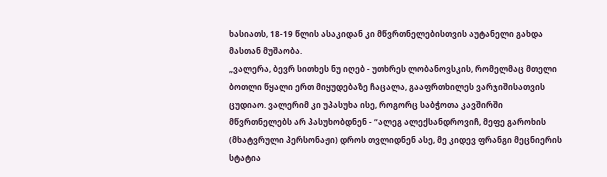ხასიათს, 18-19 წლის ასაკიდან კი მწვრთნელებისთვის აუტანელი გახდა მასთან მუშაობა.
„ვალერა, ბევრ სითხეს ნუ იღებ - უთხრეს ლობანოვსკის, რომელმაც მთელი ბოთლი წყალი ერთ მიყუდებაზე ჩაცალა, გააფრთხილეს ვარჯიშისათვის ცუდიაო. ვალერიმ კი უპასუხა ისე, როგორც საბჭოთა კავშირში მწვრთნელებს არ პასუხობდნენ - “ალეგ ალექსანდროვიჩ, მეფე გაროხის (მხატვრული პერსონაჟი) დროს თვლიდნენ ასე, მე კიდევ ფრანგი მეცნიერის სტატია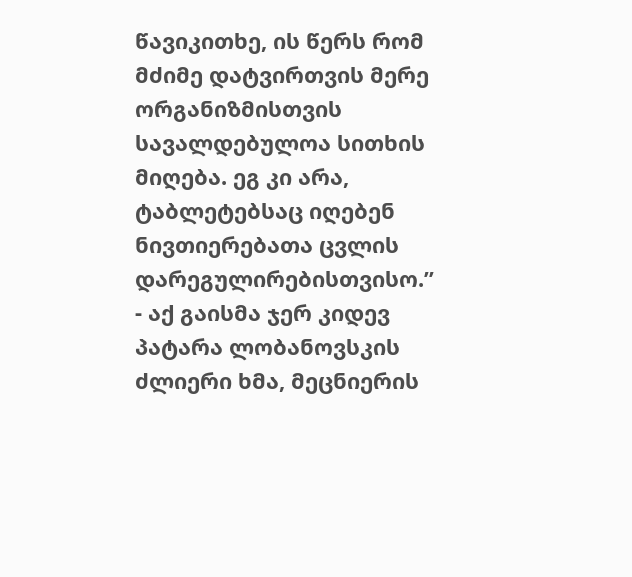წავიკითხე, ის წერს რომ მძიმე დატვირთვის მერე ორგანიზმისთვის სავალდებულოა სითხის მიღება. ეგ კი არა, ტაბლეტებსაც იღებენ ნივთიერებათა ცვლის დარეგულირებისთვისო.” - აქ გაისმა ჯერ კიდევ პატარა ლობანოვსკის ძლიერი ხმა, მეცნიერის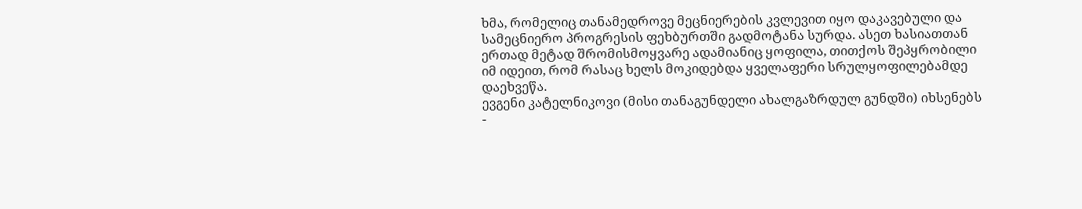ხმა, რომელიც თანამედროვე მეცნიერების კვლევით იყო დაკავებული და სამეცნიერო პროგრესის ფეხბურთში გადმოტანა სურდა. ასეთ ხასიათთან ერთად მეტად შრომისმოყვარე ადამიანიც ყოფილა, თითქოს შეპყრობილი იმ იდეით, რომ რასაც ხელს მოკიდებდა ყველაფერი სრულყოფილებამდე დაეხვეწა.
ევგენი კატელნიკოვი (მისი თანაგუნდელი ახალგაზრდულ გუნდში) იხსენებს -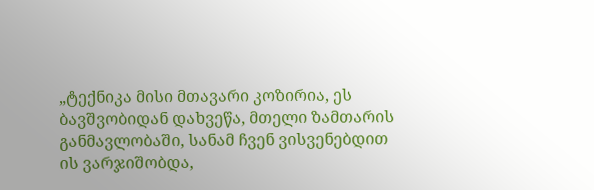„ტექნიკა მისი მთავარი კოზირია, ეს ბავშვობიდან დახვეწა, მთელი ზამთარის განმავლობაში, სანამ ჩვენ ვისვენებდით ის ვარჯიშობდა,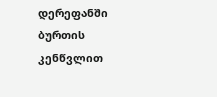დერეფანში ბურთის კენწვლით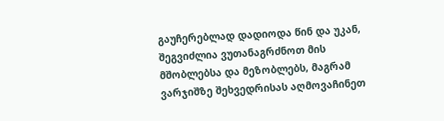გაუჩერებლად დადიოდა წინ და უკან, შეგვიძლია ვუთანაგრძნოთ მის მშობლებსა და მეზობლებს, მაგრამ ვარჯიშზე შეხვედრისას აღმოვაჩინეთ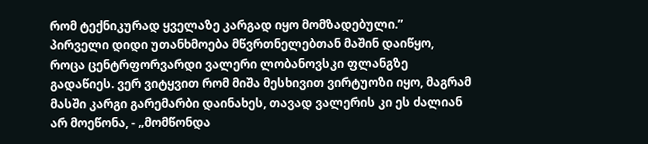რომ ტექნიკურად ყველაზე კარგად იყო მომზადებული.”
პირველი დიდი უთანხმოება მწვრთნელებთან მაშინ დაიწყო, როცა ცენტრფორვარდი ვალერი ლობანოვსკი ფლანგზე გადაწიეს. ვერ ვიტყვით რომ მიშა მესხივით ვირტუოზი იყო, მაგრამ მასში კარგი გარემარბი დაინახეს, თავად ვალერის კი ეს ძალიან არ მოეწონა, - „მომწონდა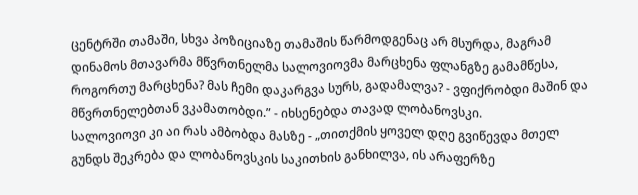ცენტრში თამაში, სხვა პოზიციაზე თამაშის წარმოდგენაც არ მსურდა, მაგრამ დინამოს მთავარმა მწვრთნელმა სალოვიოვმა მარცხენა ფლანგზე გამამწესა, როგორთუ მარცხენა? მას ჩემი დაკარგვა სურს, გადამალვა? - ვფიქრობდი მაშინ და მწვრთნელებთან ვკამათობდი.” - იხსენებდა თავად ლობანოვსკი.
სალოვიოვი კი აი რას ამბობდა მასზე - „თითქმის ყოველ დღე გვიწევდა მთელ გუნდს შეკრება და ლობანოვსკის საკითხის განხილვა, ის არაფერზე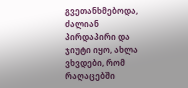გვეთანხმებოდა, ძალიან პირდაპირი და ჯიუტი იყო, ახლა ვხვდები, რომ რაღაცებში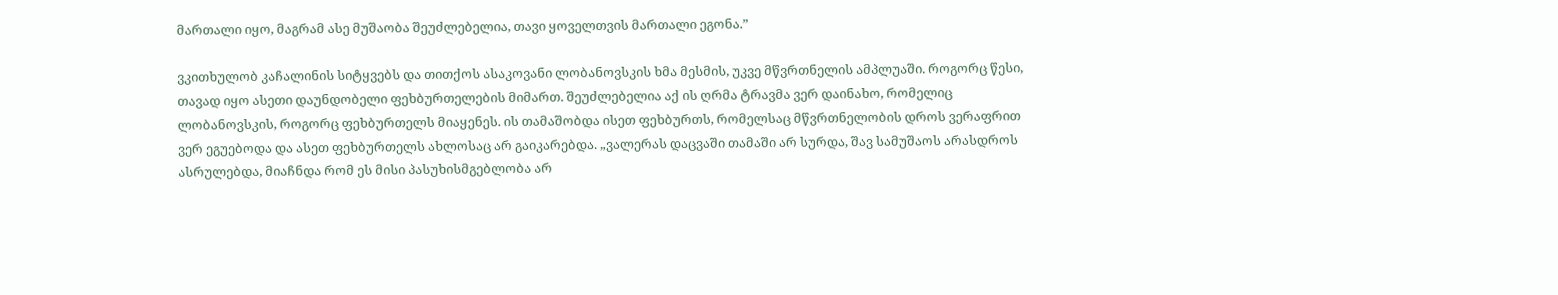მართალი იყო, მაგრამ ასე მუშაობა შეუძლებელია, თავი ყოველთვის მართალი ეგონა.”

ვკითხულობ კაჩალინის სიტყვებს და თითქოს ასაკოვანი ლობანოვსკის ხმა მესმის, უკვე მწვრთნელის ამპლუაში. როგორც წესი, თავად იყო ასეთი დაუნდობელი ფეხბურთელების მიმართ. შეუძლებელია აქ ის ღრმა ტრავმა ვერ დაინახო, რომელიც ლობანოვსკის, როგორც ფეხბურთელს მიაყენეს. ის თამაშობდა ისეთ ფეხბურთს, რომელსაც მწვრთნელობის დროს ვერაფრით ვერ ეგუებოდა და ასეთ ფეხბურთელს ახლოსაც არ გაიკარებდა. „ვალერას დაცვაში თამაში არ სურდა, შავ სამუშაოს არასდროს ასრულებდა, მიაჩნდა რომ ეს მისი პასუხისმგებლობა არ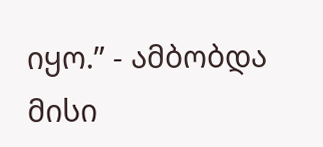იყო.” - ამბობდა მისი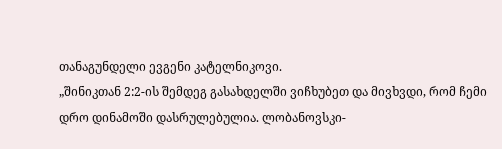თანაგუნდელი ევგენი კატელნიკოვი.
„შინიკთან 2:2-ის შემდეგ გასახდელში ვიჩხუბეთ და მივხვდი, რომ ჩემი დრო დინამოში დასრულებულია. ლობანოვსკი-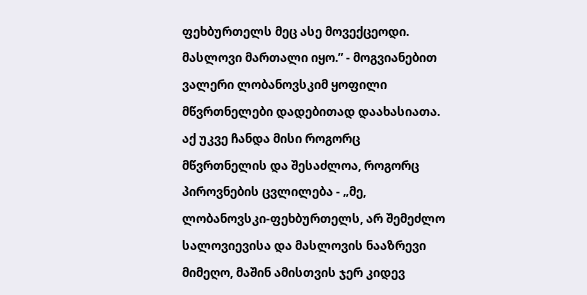ფეხბურთელს მეც ასე მოვექცეოდი. მასლოვი მართალი იყო.” - მოგვიანებით ვალერი ლობანოვსკიმ ყოფილი მწვრთნელები დადებითად დაახასიათა. აქ უკვე ჩანდა მისი როგორც მწვრთნელის და შესაძლოა, როგორც პიროვნების ცვლილება - „მე, ლობანოვსკი-ფეხბურთელს, არ შემეძლო სალოვიევისა და მასლოვის ნააზრევი მიმეღო, მაშინ ამისთვის ჯერ კიდევ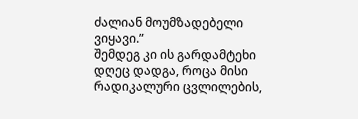ძალიან მოუმზადებელი ვიყავი.”
შემდეგ კი ის გარდამტეხი დღეც დადგა, როცა მისი რადიკალური ცვლილების,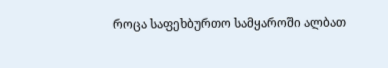როცა საფეხბურთო სამყაროში ალბათ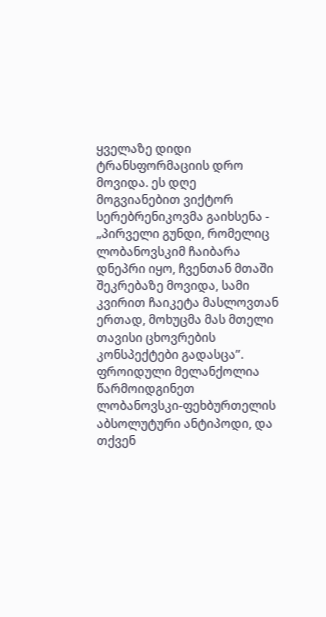ყველაზე დიდი ტრანსფორმაციის დრო მოვიდა. ეს დღე მოგვიანებით ვიქტორ სერებრენიკოვმა გაიხსენა - „პირველი გუნდი, რომელიც ლობანოვსკიმ ჩაიბარა დნეპრი იყო, ჩვენთან მთაში შეკრებაზე მოვიდა, სამი კვირით ჩაიკეტა მასლოვთან ერთად, მოხუცმა მას მთელი თავისი ცხოვრების კონსპექტები გადასცა”.
ფროიდული მელანქოლია
წარმოიდგინეთ ლობანოვსკი-ფეხბურთელის აბსოლუტური ანტიპოდი, და თქვენ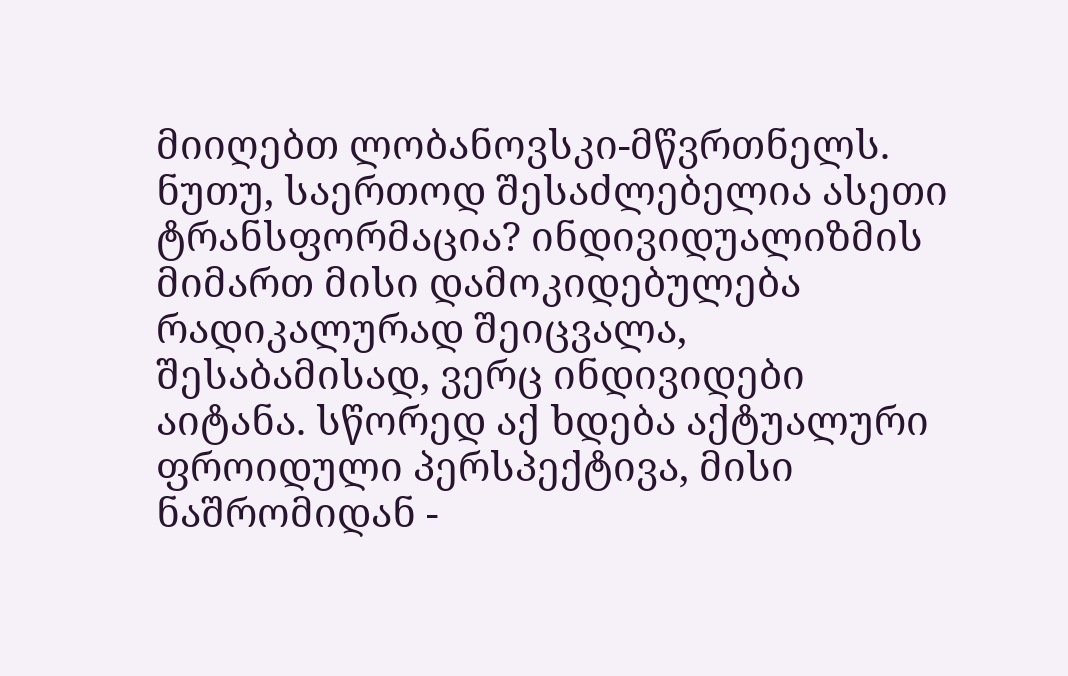მიიღებთ ლობანოვსკი-მწვრთნელს. ნუთუ, საერთოდ შესაძლებელია ასეთი ტრანსფორმაცია? ინდივიდუალიზმის მიმართ მისი დამოკიდებულება რადიკალურად შეიცვალა, შესაბამისად, ვერც ინდივიდები აიტანა. სწორედ აქ ხდება აქტუალური ფროიდული პერსპექტივა, მისი ნაშრომიდან -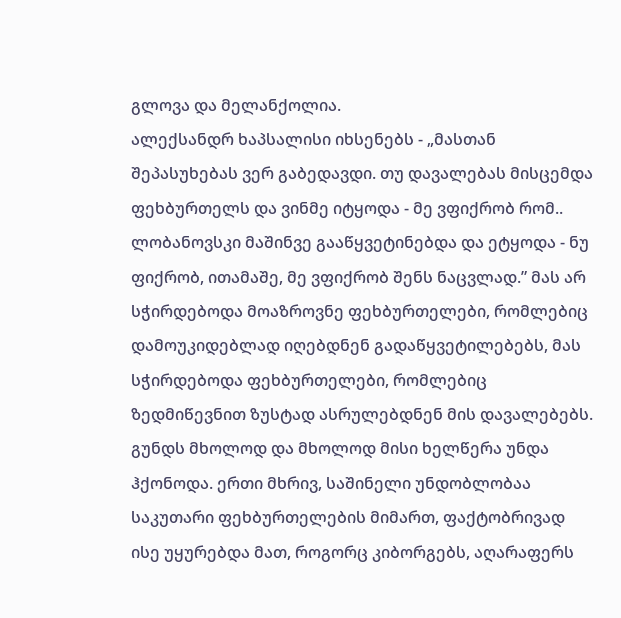გლოვა და მელანქოლია.
ალექსანდრ ხაპსალისი იხსენებს - „მასთან შეპასუხებას ვერ გაბედავდი. თუ დავალებას მისცემდა ფეხბურთელს და ვინმე იტყოდა - მე ვფიქრობ რომ.. ლობანოვსკი მაშინვე გააწყვეტინებდა და ეტყოდა - ნუ ფიქრობ, ითამაშე, მე ვფიქრობ შენს ნაცვლად.” მას არ სჭირდებოდა მოაზროვნე ფეხბურთელები, რომლებიც დამოუკიდებლად იღებდნენ გადაწყვეტილებებს, მას სჭირდებოდა ფეხბურთელები, რომლებიც ზედმიწევნით ზუსტად ასრულებდნენ მის დავალებებს. გუნდს მხოლოდ და მხოლოდ მისი ხელწერა უნდა ჰქონოდა. ერთი მხრივ, საშინელი უნდობლობაა საკუთარი ფეხბურთელების მიმართ, ფაქტობრივად ისე უყურებდა მათ, როგორც კიბორგებს, აღარაფერს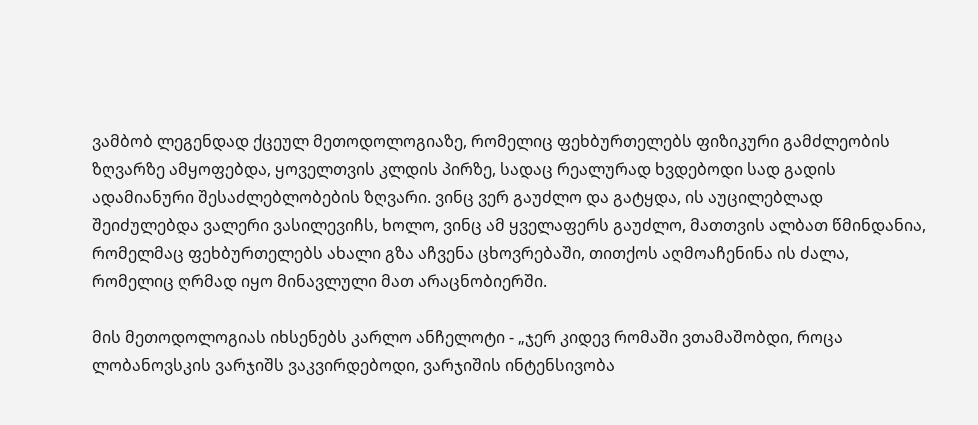ვამბობ ლეგენდად ქცეულ მეთოდოლოგიაზე, რომელიც ფეხბურთელებს ფიზიკური გამძლეობის ზღვარზე ამყოფებდა, ყოველთვის კლდის პირზე, სადაც რეალურად ხვდებოდი სად გადის ადამიანური შესაძლებლობების ზღვარი. ვინც ვერ გაუძლო და გატყდა, ის აუცილებლად შეიძულებდა ვალერი ვასილევიჩს, ხოლო, ვინც ამ ყველაფერს გაუძლო, მათთვის ალბათ წმინდანია, რომელმაც ფეხბურთელებს ახალი გზა აჩვენა ცხოვრებაში, თითქოს აღმოაჩენინა ის ძალა, რომელიც ღრმად იყო მინავლული მათ არაცნობიერში.

მის მეთოდოლოგიას იხსენებს კარლო ანჩელოტი - „ჯერ კიდევ რომაში ვთამაშობდი, როცა ლობანოვსკის ვარჯიშს ვაკვირდებოდი, ვარჯიშის ინტენსივობა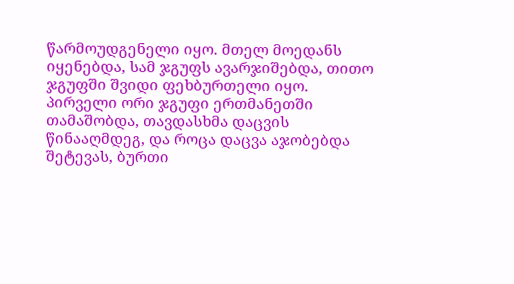წარმოუდგენელი იყო. მთელ მოედანს იყენებდა, სამ ჯგუფს ავარჯიშებდა, თითო ჯგუფში შვიდი ფეხბურთელი იყო. პირველი ორი ჯგუფი ერთმანეთში თამაშობდა, თავდასხმა დაცვის წინააღმდეგ, და როცა დაცვა აჯობებდა შეტევას, ბურთი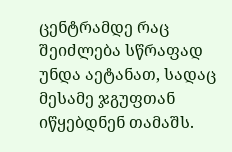ცენტრამდე რაც შეიძლება სწრაფად უნდა აეტანათ, სადაც მესამე ჯგუფთან იწყებდნენ თამაშს.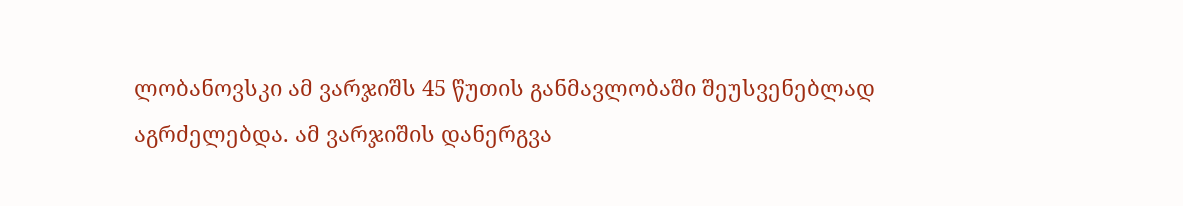ლობანოვსკი ამ ვარჯიშს 45 წუთის განმავლობაში შეუსვენებლად აგრძელებდა. ამ ვარჯიშის დანერგვა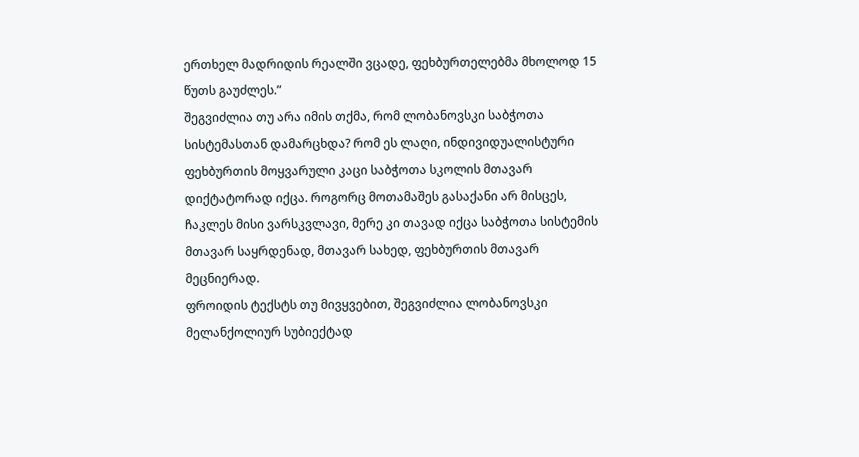ერთხელ მადრიდის რეალში ვცადე, ფეხბურთელებმა მხოლოდ 15 წუთს გაუძლეს.”
შეგვიძლია თუ არა იმის თქმა, რომ ლობანოვსკი საბჭოთა სისტემასთან დამარცხდა? რომ ეს ლაღი, ინდივიდუალისტური ფეხბურთის მოყვარული კაცი საბჭოთა სკოლის მთავარ დიქტატორად იქცა. როგორც მოთამაშეს გასაქანი არ მისცეს, ჩაკლეს მისი ვარსკვლავი, მერე კი თავად იქცა საბჭოთა სისტემის მთავარ საყრდენად, მთავარ სახედ, ფეხბურთის მთავარ მეცნიერად.
ფროიდის ტექსტს თუ მივყვებით, შეგვიძლია ლობანოვსკი მელანქოლიურ სუბიექტად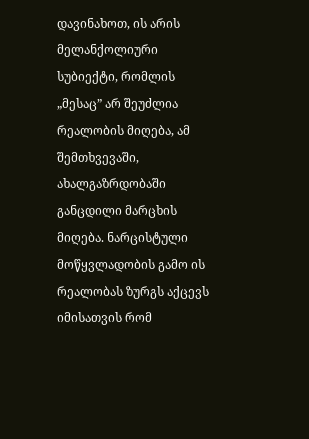დავინახოთ, ის არის მელანქოლიური სუბიექტი, რომლის „მესაც” არ შეუძლია რეალობის მიღება, ამ შემთხვევაში, ახალგაზრდობაში განცდილი მარცხის მიღება. ნარცისტული მოწყვლადობის გამო ის რეალობას ზურგს აქცევს იმისათვის რომ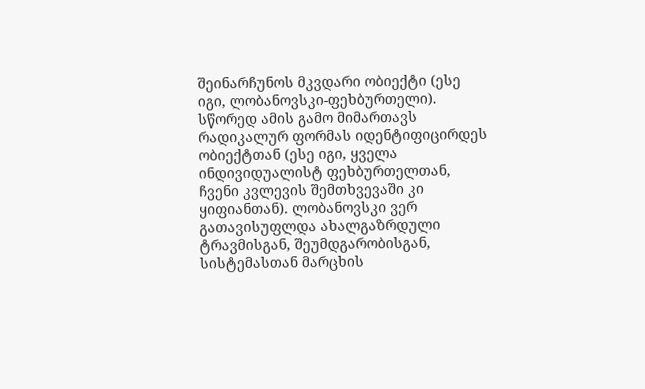შეინარჩუნოს მკვდარი ობიექტი (ესე იგი, ლობანოვსკი-ფეხბურთელი). სწორედ ამის გამო მიმართავს რადიკალურ ფორმას იდენტიფიცირდეს ობიექტთან (ესე იგი, ყველა ინდივიდუალისტ ფეხბურთელთან, ჩვენი კვლევის შემთხვევაში კი ყიფიანთან). ლობანოვსკი ვერ გათავისუფლდა ახალგაზრდული ტრავმისგან, შეუმდგარობისგან, სისტემასთან მარცხის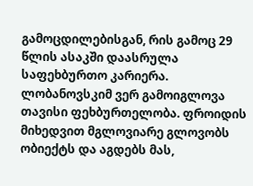გამოცდილებისგან, რის გამოც 29 წლის ასაკში დაასრულა საფეხბურთო კარიერა. ლობანოვსკიმ ვერ გამოიგლოვა თავისი ფეხბურთელობა. ფროიდის მიხედვით მგლოვიარე გლოვობს ობიექტს და აგდებს მას,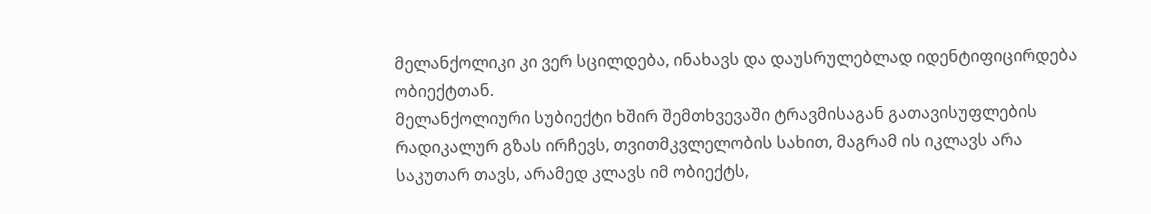მელანქოლიკი კი ვერ სცილდება, ინახავს და დაუსრულებლად იდენტიფიცირდება ობიექტთან.
მელანქოლიური სუბიექტი ხშირ შემთხვევაში ტრავმისაგან გათავისუფლების რადიკალურ გზას ირჩევს, თვითმკვლელობის სახით, მაგრამ ის იკლავს არა საკუთარ თავს, არამედ კლავს იმ ობიექტს,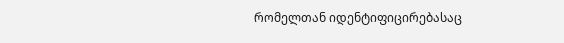რომელთან იდენტიფიცირებასაც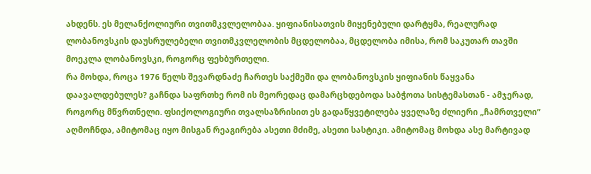ახდენს. ეს მელანქოლიური თვითმკვლელობაა. ყიფიანისათვის მიყენებული დარტყმა, რეალურად ლობანოვსკის დაუსრულებელი თვითმკვლელობის მცდელობაა, მცდელობა იმისა, რომ საკუთარ თავში მოეკლა ლობანოვსკი, როგორც ფეხბურთელი.
რა მოხდა, როცა 1976 წელს შევარდნაძე ჩართეს საქმეში და ლობანოვსკის ყიფიანის წაყვანა დაავალდებულეს? გაჩნდა საფრთხე რომ ის მეორედაც დამარცხდებოდა საბჭოთა სისტემასთან - ამჯერად, როგორც მწვრთნელი. ფსიქოლოგიური თვალსაზრისით ეს გადაწყვეტილება ყველაზე ძლიერი „ჩამრთველი” აღმოჩნდა, ამიტომაც იყო მისგან რეაგირება ასეთი მძიმე, ასეთი სასტიკი. ამიტომაც მოხდა ასე მარტივად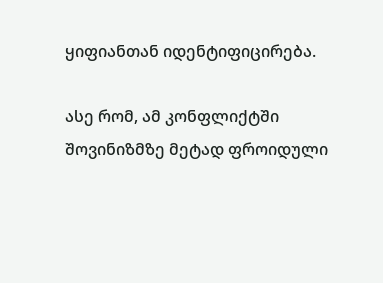ყიფიანთან იდენტიფიცირება.

ასე რომ, ამ კონფლიქტში შოვინიზმზე მეტად ფროიდული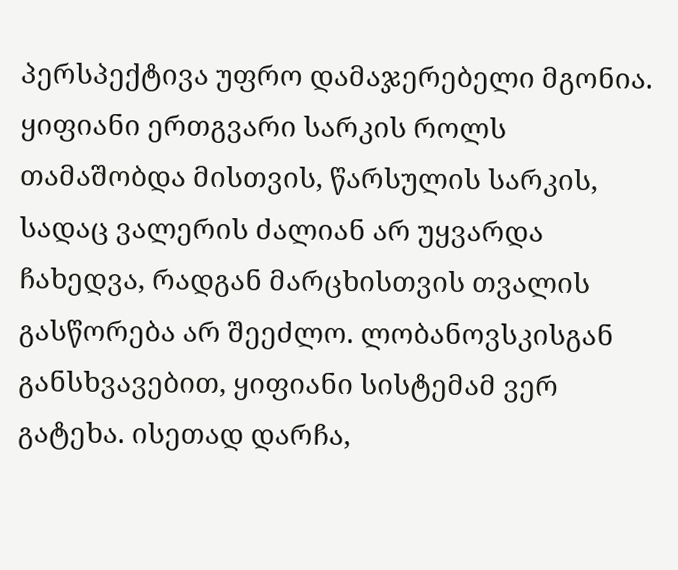პერსპექტივა უფრო დამაჯერებელი მგონია. ყიფიანი ერთგვარი სარკის როლს თამაშობდა მისთვის, წარსულის სარკის, სადაც ვალერის ძალიან არ უყვარდა ჩახედვა, რადგან მარცხისთვის თვალის გასწორება არ შეეძლო. ლობანოვსკისგან განსხვავებით, ყიფიანი სისტემამ ვერ გატეხა. ისეთად დარჩა,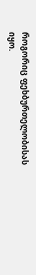როგორიც ფეხბურთელობისას იყო.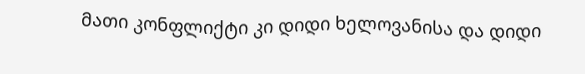მათი კონფლიქტი კი დიდი ხელოვანისა და დიდი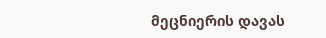მეცნიერის დავას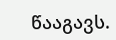წააგავს.